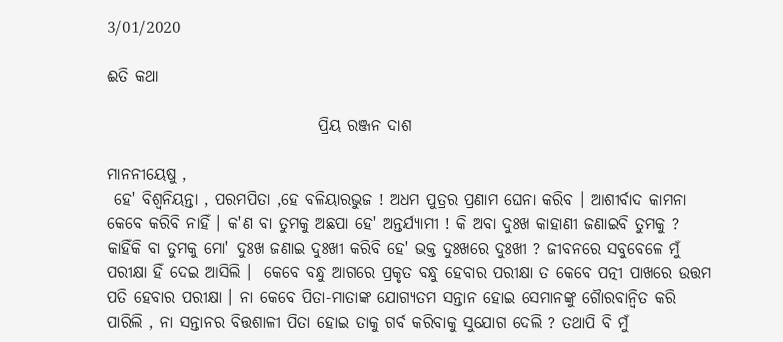3/01/2020

ଈତି କଥା

                                 ପ୍ରିୟ ରଞ୍ଜନ ଦାଶ

ମାନନୀୟେଷୁ ,
 ହେ' ବିଶ୍ଵନିୟନ୍ତା , ପରମପିତା ,ହେ ବଳିୟାରଭୁଜ ! ଅଧମ ପୁତ୍ରର ପ୍ରଣାମ ଘେନା କରିବ । ଆଶୀର୍ବାଦ କାମନା କେବେ କରିବି ନାହିଁ । କ'ଣ ବା ତୁମକୁ ଅଛପା ହେ' ଅନ୍ତର୍ଯ୍ୟାମୀ ! କି ଅବା ଦୁଃଖ କାହାଣୀ ଜଣାଇବି ତୁମକୁ ? କାହିଁକି ବା ତୁମକୁ ମୋ' ଦୁଃଖ ଜଣାଇ ଦୁଃଖୀ କରିବି ହେ' ଭକ୍ତ ଦୁଃଖରେ ଦୁଃଖୀ ? ଜୀବନରେ ସବୁବେଳେ ମୁଁ ପରୀକ୍ଷା ହିଁ ଦେଇ ଆସିଲି ।  କେବେ ବନ୍ଧୁ ଆଗରେ ପ୍ରକୃତ ବନ୍ଧୁ ହେବାର ପରୀକ୍ଷା ତ କେବେ ପତ୍ନୀ ପାଖରେ ଉତ୍ତମ ପତି ହେବାର ପରୀକ୍ଷା । ନା କେବେ ପିତା-ମାତାଙ୍କ ଯୋଗ୍ୟତମ ସନ୍ତାନ ହୋଇ ସେମାନଙ୍କୁ ଗୈାରବାନ୍ବିତ କରି ପାରିଲି , ନା ସନ୍ତାନର ବିତ୍ତଶାଳୀ ପିତା ହୋଇ ତାକୁ ଗର୍ବ କରିବାକୁ ସୁଯୋଗ ଦେଲି ? ତଥାପି ବି ମୁଁ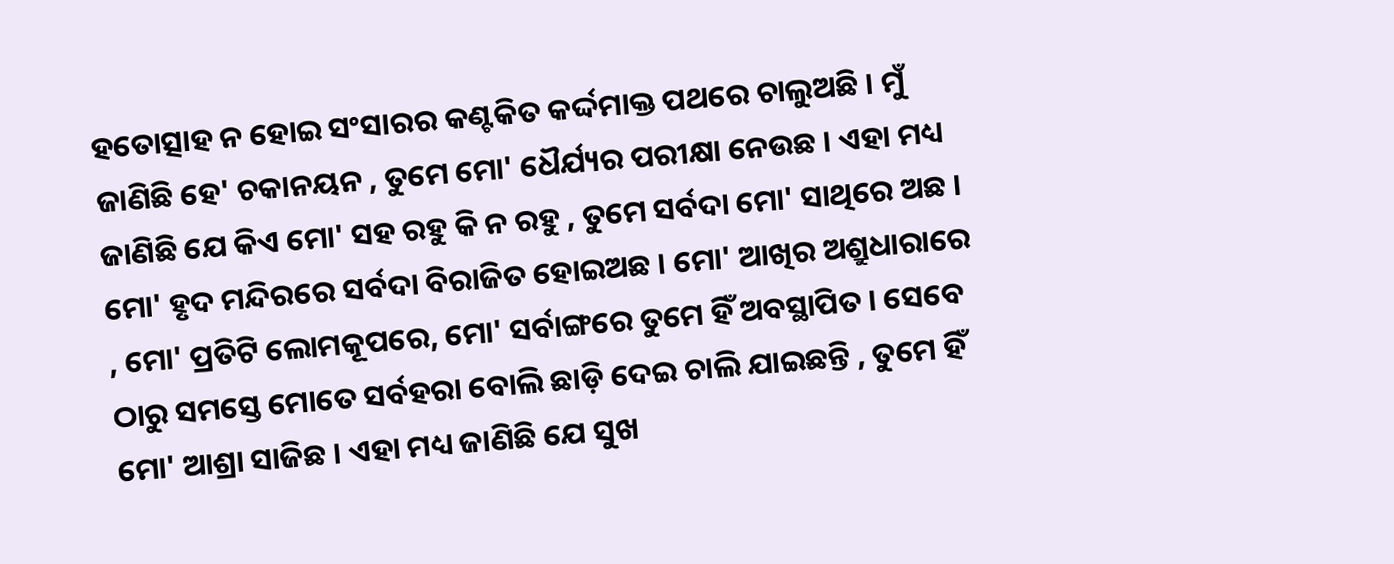ହତୋତ୍ସାହ ନ ହୋଇ ସଂସାରର କଣ୍ଟକିତ କର୍ଦ୍ଦମାକ୍ତ ପଥରେ ଚାଲୁଅଛି । ମୁଁ ଜାଣିଛି ହେ' ଚକାନୟନ , ତୁମେ ମୋ' ଧୈର୍ଯ୍ୟର ପରୀକ୍ଷା ନେଉଛ । ଏହା ମଧ୍ୟ ଜାଣିଛି ଯେ କିଏ ମୋ‌' ସହ ରହୁ କି ନ ରହୁ , ତୁମେ ସର୍ବଦା ମୋ' ସାଥିରେ ଅଛ । ମୋ' ହୃଦ ମନ୍ଦିରରେ ସର୍ବଦା ବିରାଜିତ ହୋଇଅଛ । ମୋ' ଆଖିର ଅଶ୍ରୁଧାରାରେ , ମୋ' ପ୍ରତିଟି ଲୋମକୂପରେ, ମୋ' ସର୍ବାଙ୍ଗରେ ତୁମେ ହିଁ ଅବସ୍ଥାପିତ । ସେବେ ଠାରୁ ସମସ୍ତେ ମୋତେ ସର୍ବହରା ବୋଲି ଛାଡ଼ି ଦେଇ ଚାଲି ଯାଇଛନ୍ତି , ତୁମେ ହିଁ ମୋ' ଆଶ୍ରା ସାଜିଛ । ଏହା ମଧ୍ୟ ଜାଣିଛି ଯେ ସୁଖ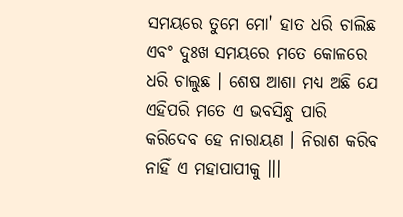ସମୟରେ ତୁମେ ମୋ' ହାତ ଧରି ଚାଲିଛ ଏବଂ ଦୁଃଖ ସମୟରେ ମତେ କୋଳରେ ଧରି ଚାଲୁଛ । ଶେଷ ଆଶା ମଧ୍ୟ ଅଛି ଯେ ଏହିପରି ମତେ ଏ ଭବସିନ୍ଧୁ ପାରି କରିଦେବ ହେ ନାରାୟଣ । ନିରାଶ କରିବ ନାହିଁ ଏ ମହାପାପୀକୁ ।।।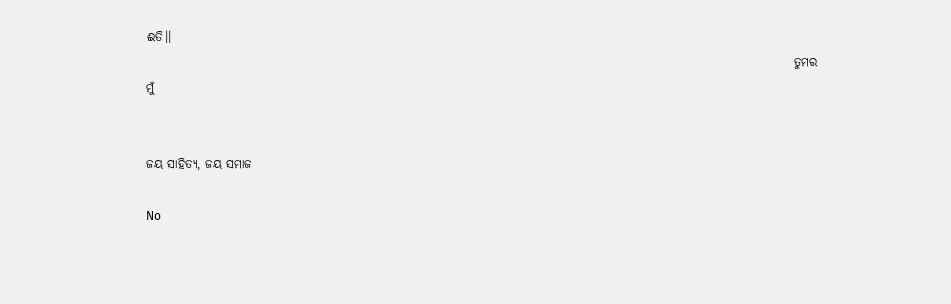ଈତି।।
                                                                                                                                       ତୁମର ମୁଁ


ଜୟ ସାହିତ୍ୟ, ଜୟ ସମାଜ

No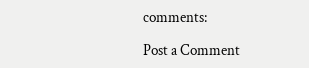comments:

Post a Comment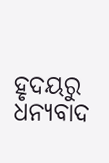ହୃଦୟରୁ ଧନ୍ୟବାଦ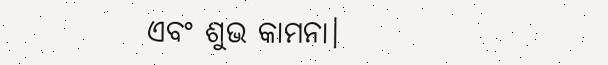ଏବଂ ଶୁଭ କାମନା।